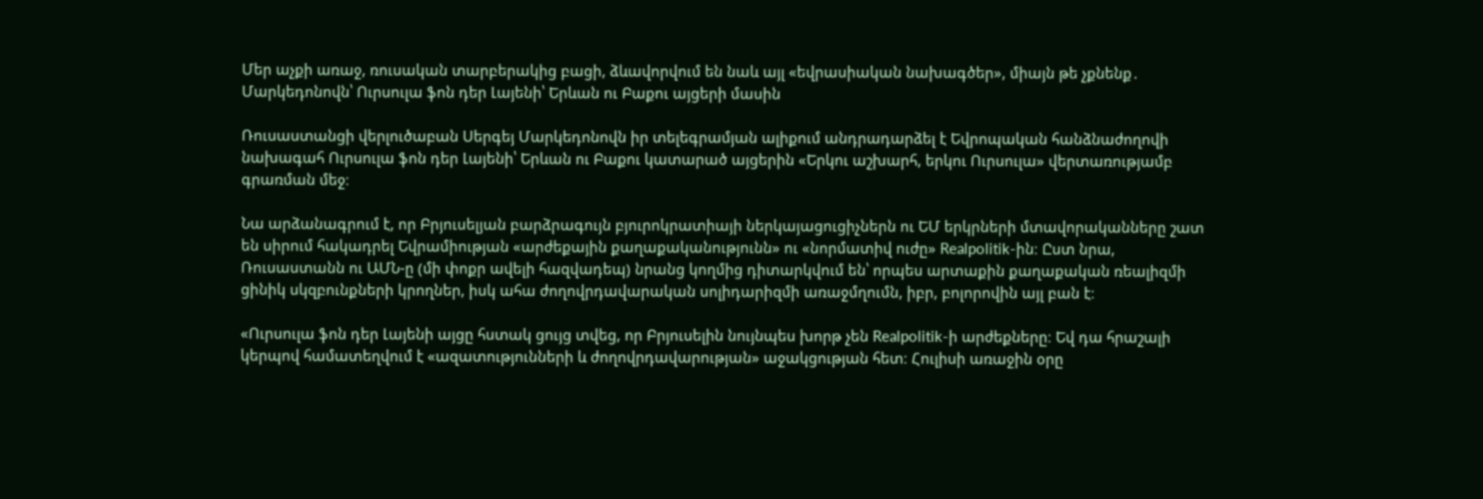Մեր աչքի առաջ, ռուսական տարբերակից բացի, ձևավորվում են նաև այլ «եվրասիական նախագծեր», միայն թե չքնենք․ Մարկեդոնովն՝ Ուրսուլա ֆոն դեր Լայենի՝ Երևան ու Բաքու այցերի մասին

Ռուսաստանցի վերլուծաբան Սերգեյ Մարկեդոնովն իր տելեգրամյան ալիքում անդրադարձել է Եվրոպական հանձնաժողովի նախագահ Ուրսուլա ֆոն դեր Լայենի՝ Երևան ու Բաքու կատարած այցերին «Երկու աշխարհ, երկու Ուրսուլա» վերտառությամբ գրառման մեջ։

Նա արձանագրում է, որ Բրյուսելյան բարձրագույն բյուրոկրատիայի ներկայացուցիչներն ու ԵՄ երկրների մտավորականները շատ են սիրում հակադրել Եվրամիության «արժեքային քաղաքականությունն» ու «նորմատիվ ուժը» Realpolitik-ին։ Ըստ նրա, Ռուսաստանն ու ԱՄՆ-ը (մի փոքր ավելի հազվադեպ) նրանց կողմից դիտարկվում են՝ որպես արտաքին քաղաքական ռեալիզմի ցինիկ սկզբունքների կրողներ, իսկ ահա ժողովրդավարական սոլիդարիզմի առաջմղումն, իբր, բոլորովին այլ բան է։

«Ուրսուլա ֆոն դեր Լայենի այցը հստակ ցույց տվեց, որ Բրյուսելին նույնպես խորթ չեն Realpolitik-ի արժեքները։ Եվ դա հրաշալի կերպով համատեղվում է «ազատությունների և ժողովրդավարության» աջակցության հետ։ Հուլիսի առաջին օրը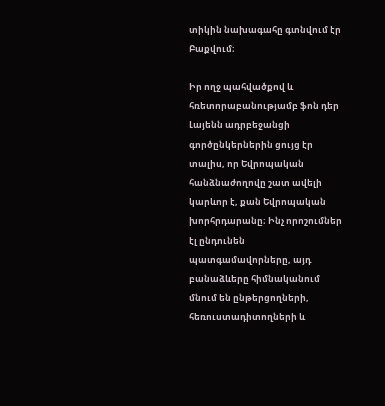տիկին նախագահը գտնվում էր Բաքվում։

Իր ողջ պահվածքով և հռետորաբանությամբ ֆոն դեր Լայենն ադրբեջանցի գործընկերներին ցույց էր տալիս, որ Եվրոպական հանձնաժողովը շատ ավելի կարևոր է, քան Եվրոպական խորհրդարանը։ Ինչ որոշումներ էլ ընդունեն պատգամավորները, այդ բանաձևերը հիմնականում մնում են ընթերցողների, հեռուստադիտողների և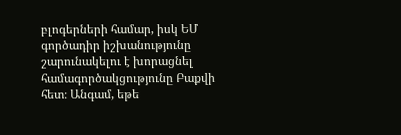բլոգերների համար, իսկ ԵՄ գործադիր իշխանությունը շարունակելու է խորացնել համագործակցությունը Բաքվի հետ։ Անգամ, եթե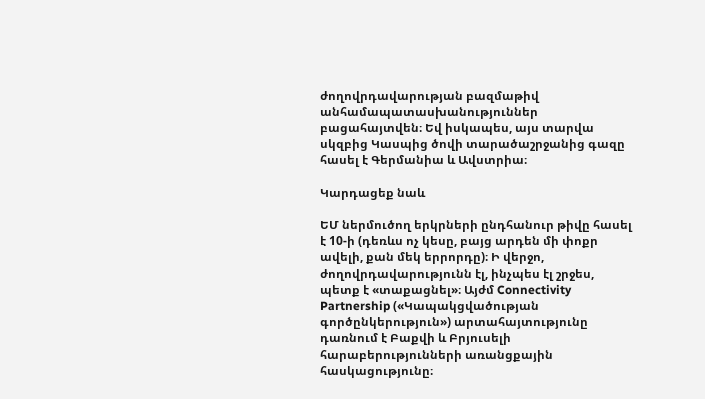ժողովրդավարության բազմաթիվ անհամապատասխանություններ բացահայտվեն։ Եվ իսկապես, այս տարվա սկզբից Կասպից ծովի տարածաշրջանից գազը հասել է Գերմանիա և Ավստրիա։

Կարդացեք նաև

ԵՄ ներմուծող երկրների ընդհանուր թիվը հասել է 10-ի (դեռևս ոչ կեսը, բայց արդեն մի փոքր ավելի, քան մեկ երրորդը)։ Ի վերջո, ժողովրդավարությունն էլ, ինչպես էլ շրջես, պետք է «տաքացնել»։ Այժմ Connectivity Partnership («Կապակցվածության գործընկերություն») արտահայտությունը դառնում է Բաքվի և Բրյուսելի հարաբերությունների առանցքային հասկացությունը։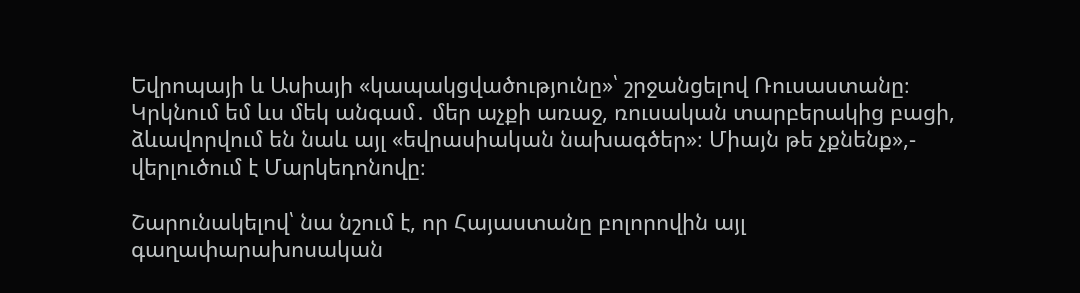Եվրոպայի և Ասիայի «կապակցվածությունը»՝ շրջանցելով Ռուսաստանը։ Կրկնում եմ ևս մեկ անգամ․ մեր աչքի առաջ, ռուսական տարբերակից բացի, ձևավորվում են նաև այլ «եվրասիական նախագծեր»։ Միայն թե չքնենք»,- վերլուծում է Մարկեդոնովը։

Շարունակելով՝ նա նշում է, որ Հայաստանը բոլորովին այլ գաղափարախոսական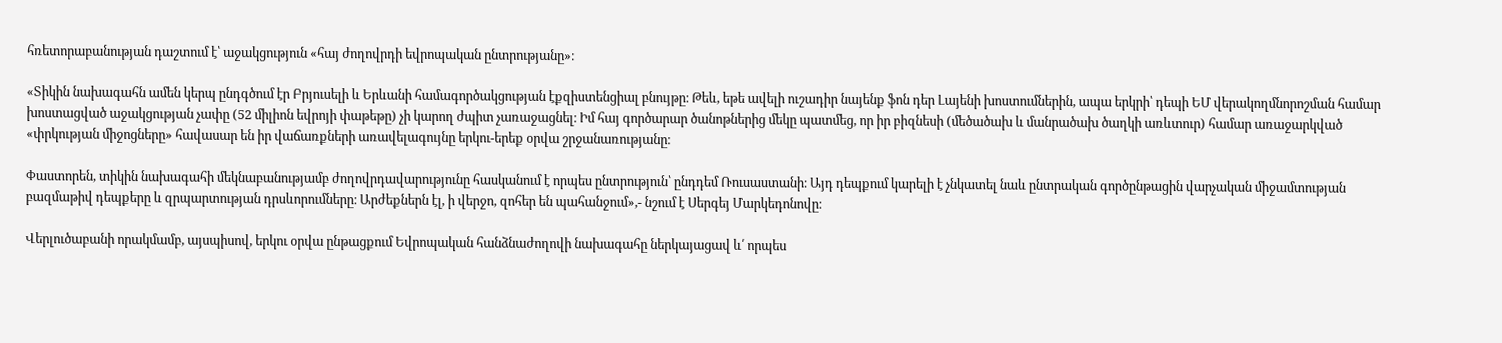հռետորաբանության դաշտում է՝ աջակցություն «հայ ժողովրդի եվրոպական ընտրությանը»։

«Տիկին նախագահն ամեն կերպ ընդգծում էր Բրյուսելի և Երևանի համագործակցության էքզիստենցիալ բնույթը։ Թեև, եթե ավելի ուշադիր նայենք ֆոն դեր Լայենի խոստումներին, ապա երկրի՝ դեպի ԵՄ վերակողմնորոշման համար խոստացված աջակցության չափը (52 միլիոն եվրոյի փաթեթը) չի կարող ժպիտ չառաջացնել։ Իմ հայ գործարար ծանոթներից մեկը պատմեց, որ իր բիզնեսի (մեծածախ և մանրածախ ծաղկի առևտուր) համար առաջարկված «փրկության միջոցները» հավասար են իր վաճառքների առավելագույնը երկու-երեք օրվա շրջանառությանը։

Փաստորեն, տիկին նախագահի մեկնաբանությամբ ժողովրդավարությունը հասկանում է որպես ընտրություն՝ ընդդեմ Ռուսաստանի։ Այդ դեպքում կարելի է չնկատել նաև ընտրական գործընթացին վարչական միջամտության բազմաթիվ դեպքերը և զրպարտության դրսևորումները։ Արժեքներն էլ, ի վերջո, զոհեր են պահանջում»,- նշում է Սերգեյ Մարկեդոնովը։

Վերլուծաբանի որակմամբ, այսպիսով, երկու օրվա ընթացքում Եվրոպական հանձնաժողովի նախագահը ներկայացավ և՛ որպես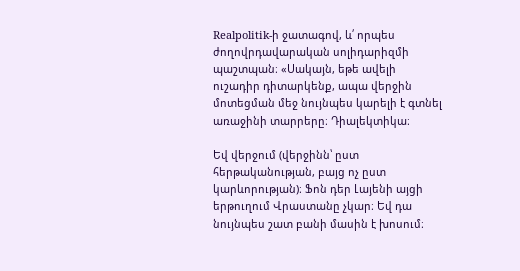Realpolitik-ի ջատագով, և՛ որպես ժողովրդավարական սոլիդարիզմի պաշտպան։ «Սակայն, եթե ավելի ուշադիր դիտարկենք, ապա վերջին մոտեցման մեջ նույնպես կարելի է գտնել առաջինի տարրերը։ Դիալեկտիկա։

Եվ վերջում (վերջինն՝ ըստ հերթականության, բայց ոչ ըստ կարևորության)։ Ֆոն դեր Լայենի այցի երթուղում Վրաստանը չկար։ Եվ դա նույնպես շատ բանի մասին է խոսում։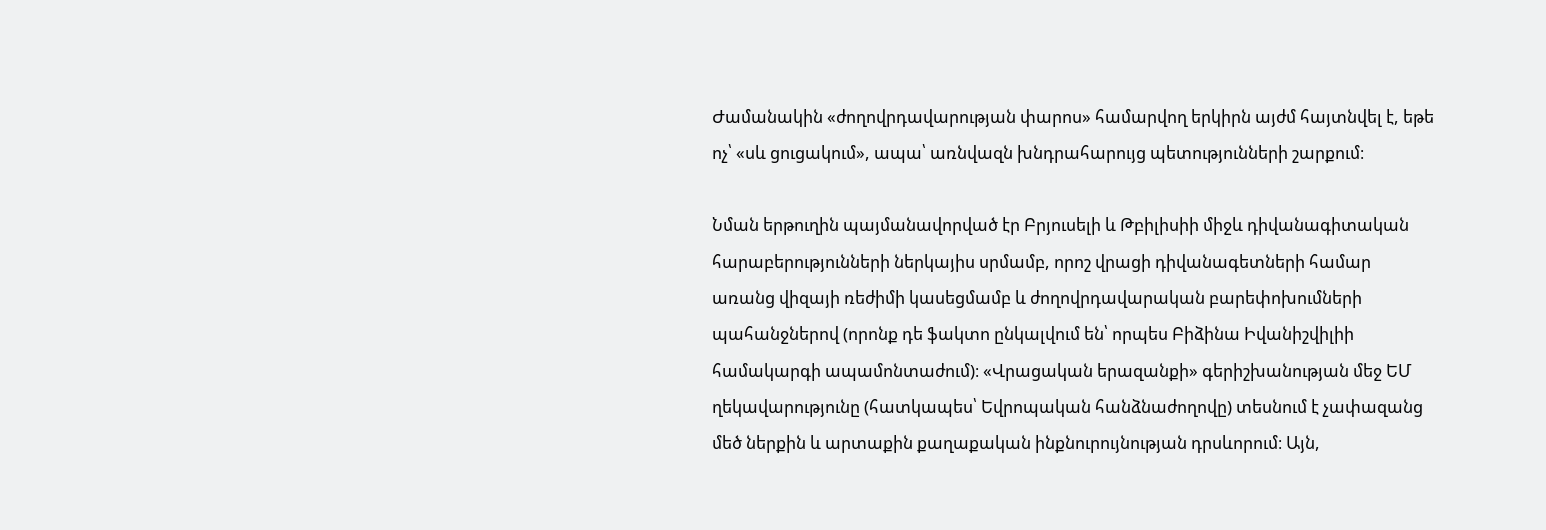Ժամանակին «ժողովրդավարության փարոս» համարվող երկիրն այժմ հայտնվել է, եթե ոչ՝ «սև ցուցակում», ապա՝ առնվազն խնդրահարույց պետությունների շարքում։

Նման երթուղին պայմանավորված էր Բրյուսելի և Թբիլիսիի միջև դիվանագիտական հարաբերությունների ներկայիս սրմամբ, որոշ վրացի դիվանագետների համար առանց վիզայի ռեժիմի կասեցմամբ և ժողովրդավարական բարեփոխումների պահանջներով (որոնք դե ֆակտո ընկալվում են՝ որպես Բիձինա Իվանիշվիլիի համակարգի ապամոնտաժում)։ «Վրացական երազանքի» գերիշխանության մեջ ԵՄ ղեկավարությունը (հատկապես՝ Եվրոպական հանձնաժողովը) տեսնում է չափազանց մեծ ներքին և արտաքին քաղաքական ինքնուրույնության դրսևորում։ Այն,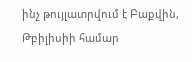ինչ թույլատրվում է Բաքվին, Թբիլիսիի համար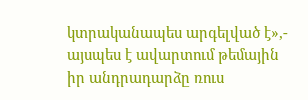կտրականապես արգելված է»,- այսպես է ավարտում թեմային իր անդրադարձը ռուս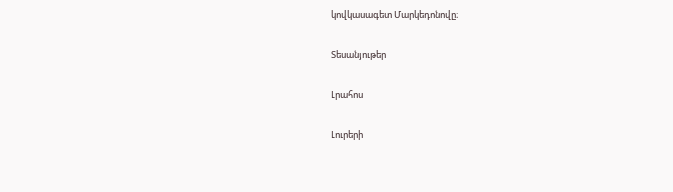կովկասագետ Մարկեդոնովը։

Տեսանյութեր

Լրահոս

Լուրերի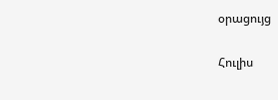օրացույց

Հուլիս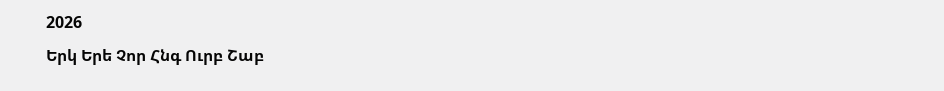2026
Երկ Երե Չոր Հնգ Ուրբ Շաբ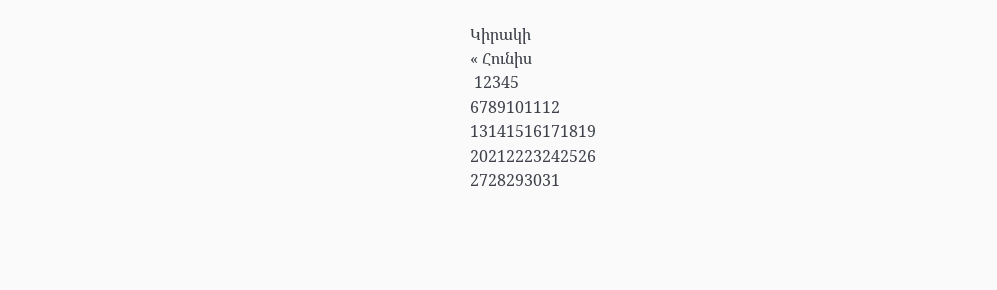Կիրակի
« Հունիս
 12345
6789101112
13141516171819
20212223242526
2728293031